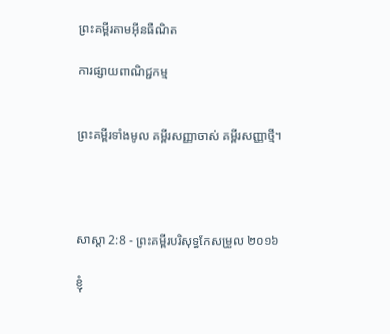ព្រះគម្ពីរតាមអ៊ីនធឺណិត

ការផ្សាយពាណិជ្ជកម្ម


ព្រះគម្ពីរទាំងមូល គម្ពីរសញ្ញាចាស់ គម្ពីរសញ្ញាថ្មី។




សាស្តា 2:8 - ព្រះគម្ពីរបរិសុទ្ធកែសម្រួល ២០១៦

ខ្ញុំ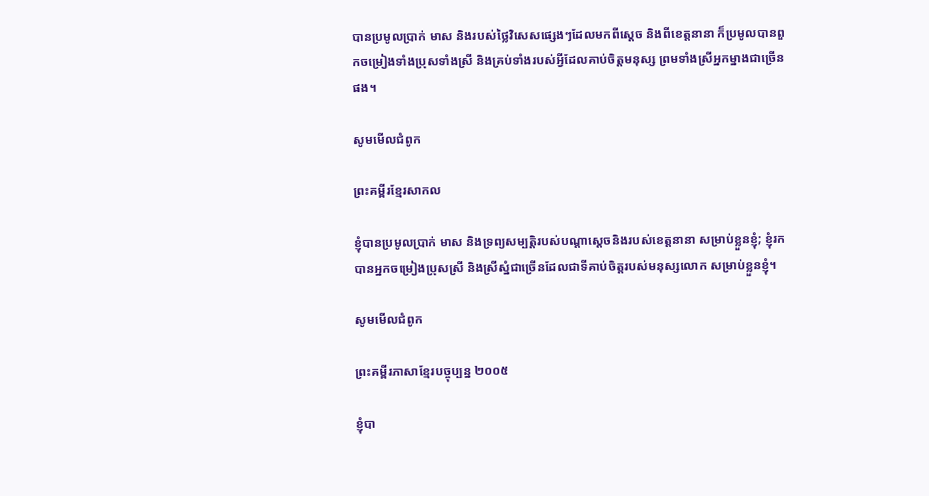បានប្រមូលប្រាក់ មាស និងរបស់ថ្លៃវិសេសផ្សេងៗដែលមកពីស្តេច និងពីខេត្តនានា ក៏ប្រមូលបានពួកចម្រៀងទាំងប្រុសទាំងស្រី និងគ្រប់ទាំងរបស់អ្វីដែលគាប់ចិត្តមនុស្ស ព្រមទាំងស្រីអ្នកម្នាងជាច្រើនផង។

សូមមើលជំពូក

ព្រះគម្ពីរខ្មែរសាកល

ខ្ញុំបានប្រមូលប្រាក់ មាស និងទ្រព្យសម្បត្តិរបស់បណ្ដាស្ដេចនិងរបស់ខេត្តនានា សម្រាប់ខ្លួនខ្ញុំ; ខ្ញុំរកបានអ្នកចម្រៀងប្រុសស្រី និងស្រីស្នំជាច្រើនដែលជាទីគាប់ចិត្តរបស់មនុស្សលោក សម្រាប់ខ្លួនខ្ញុំ។

សូមមើលជំពូក

ព្រះគម្ពីរភាសាខ្មែរបច្ចុប្បន្ន ២០០៥

ខ្ញុំបា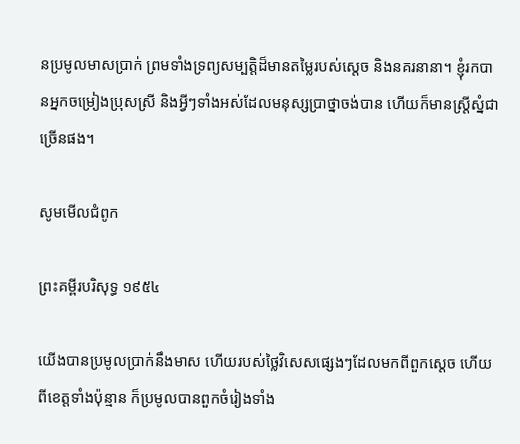នប្រមូលមាសប្រាក់ ព្រមទាំងទ្រព្យសម្បត្តិដ៏មានតម្លៃរបស់ស្ដេច និងនគរនានា។ ខ្ញុំរកបានអ្នកចម្រៀងប្រុសស្រី និងអ្វីៗទាំងអស់ដែលមនុស្សប្រាថ្នាចង់បាន ហើយក៏មានស្ត្រីស្នំជាច្រើនផង។

សូមមើលជំពូក

ព្រះគម្ពីរបរិសុទ្ធ ១៩៥៤

យើងបានប្រមូលប្រាក់នឹងមាស ហើយរបស់ថ្លៃវិសេសផ្សេងៗដែលមកពីពួកស្តេច ហើយពីខេត្តទាំងប៉ុន្មាន ក៏ប្រមូលបានពួកចំរៀងទាំង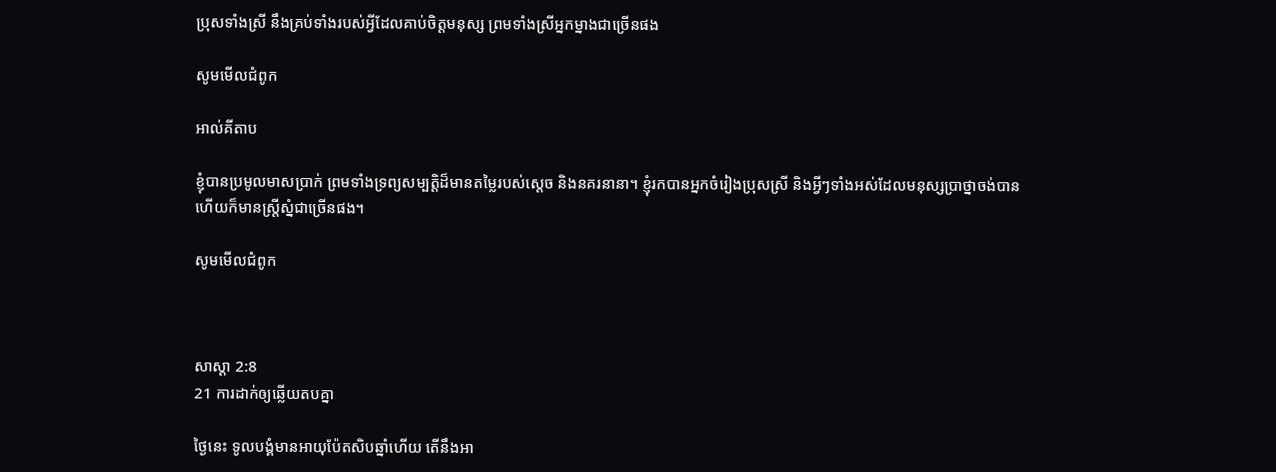ប្រុសទាំងស្រី នឹងគ្រប់ទាំងរបស់អ្វីដែលគាប់ចិត្តមនុស្ស ព្រមទាំងស្រីអ្នក‌ម្នាងជាច្រើនផង

សូមមើលជំពូក

អាល់គីតាប

ខ្ញុំបានប្រមូលមាសប្រាក់ ព្រមទាំងទ្រព្យសម្បត្តិដ៏មានតម្លៃរបស់ស្ដេច និងនគរនានា។ ខ្ញុំរកបានអ្នកចំរៀងប្រុសស្រី និងអ្វីៗទាំងអស់ដែលមនុស្សប្រាថ្នាចង់បាន ហើយក៏មានស្ត្រីស្នំជាច្រើនផង។

សូមមើលជំពូក



សាស្តា 2:8
21 ការដាក់ឲ្យឆ្លើយតបគ្នា

ថ្ងៃនេះ ទូល‌បង្គំមានអាយុប៉ែតសិបឆ្នាំហើយ តើនឹងអា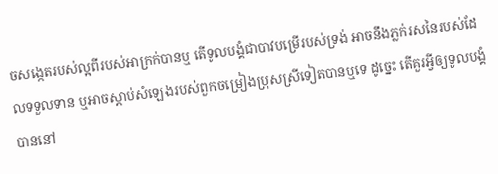ចសង្កេតរបស់ល្អពីរបស់អា‌ក្រក់បានឬ តើទូល‌បង្គំជាបាវបម្រើរបស់ទ្រង់ អាចនឹងភ្លក់រសនៃរបស់ដែលទទួលទាន ឬអាចស្តាប់សំឡេងរបស់ពួកចម្រៀងប្រុសស្រីទៀតបានឬទេ ដូច្នេះ តើគួរអ្វីឲ្យទូល‌បង្គំបាននៅ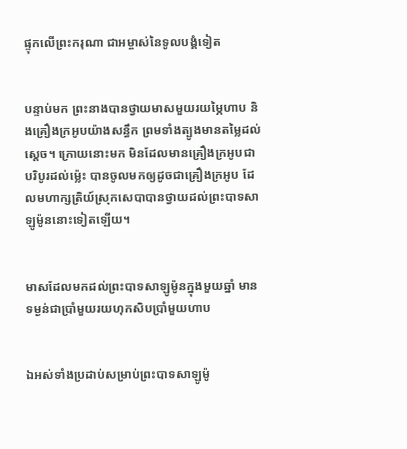ផ្ទុកលើព្រះ‌ករុណា ជាអម្ចាស់នៃទូល‌បង្គំទៀត


បន្ទាប់មក ព្រះ‌នាងបានថ្វាយមាសមួយរយម្ភៃហាប និងគ្រឿងក្រអូបយ៉ាងសន្ធឹក ព្រមទាំងត្បូងមានតម្លៃដល់ស្តេច។ ក្រោយនោះមក មិនដែលមានគ្រឿងក្រអូបជាបរិបូរដល់ម៉្លេះ បានចូលមកឲ្យដូចជាគ្រឿងក្រអូប ដែលមហា‌ក្សត្រិយ៍ស្រុកសេបាបានថ្វាយដល់ព្រះបាទសាឡូម៉ូននោះទៀតឡើយ។


មាសដែលមកដល់ព្រះបាទសាឡូម៉ូនក្នុងមួយឆ្នាំ មានទម្ងន់ជាប្រាំមួយរយហុកសិបប្រាំមួយហាប


ឯអស់ទាំងប្រដាប់សម្រាប់ព្រះបាទសាឡូម៉ូ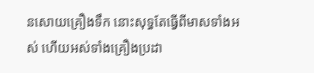នសោយគ្រឿងទឹក នោះសុទ្ធតែធ្វើពីមាសទាំងអស់ ហើយអស់ទាំងគ្រឿងប្រដា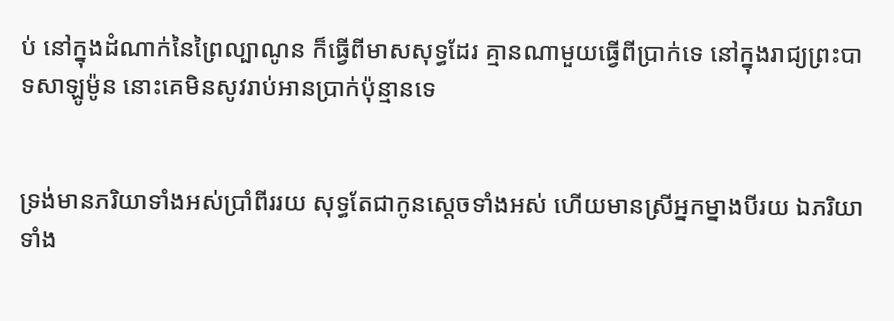ប់ នៅក្នុងដំណាក់នៃព្រៃល្បាណូន ក៏ធ្វើពីមាសសុទ្ធដែរ គ្មានណាមួយធ្វើពីប្រាក់ទេ នៅក្នុងរាជ្យព្រះបាទសាឡូម៉ូន នោះគេមិនសូវរាប់‌អានប្រាក់ប៉ុន្មានទេ


ទ្រង់មានភរិយាទាំងអស់ប្រាំពីររយ សុទ្ធតែជាកូនស្តេចទាំងអស់ ហើយមានស្រីអ្នកម្នាងបីរយ ឯភរិយាទាំង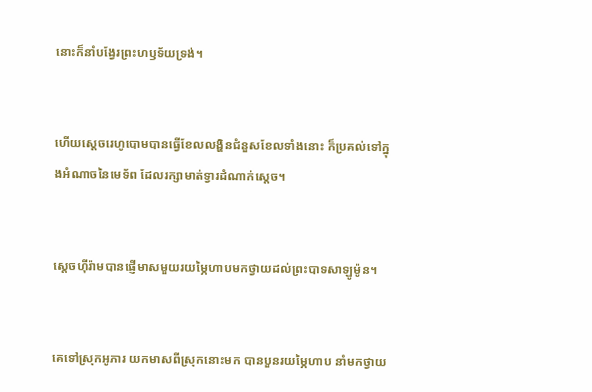នោះក៏នាំបង្វែរព្រះ‌ហឫ‌ទ័យទ្រង់។


ហើយស្តេចរេហូ‌បោមបានធ្វើខែលលង្ហិនជំនួសខែលទាំងនោះ ក៏ប្រគល់ទៅក្នុងអំណាចនៃមេ‌ទ័ព ដែលរក្សាមាត់ទ្វារដំណាក់ស្តេច។


ស្ដេចហ៊ីរ៉ាមបានផ្ញើមាសមួយរយម្ភៃហាបមកថ្វាយដល់ព្រះបាទសាឡូម៉ូន។


គេទៅស្រុកអូភារ យកមាសពីស្រុកនោះមក បានបួនរយម្ភៃហាប នាំមកថ្វាយ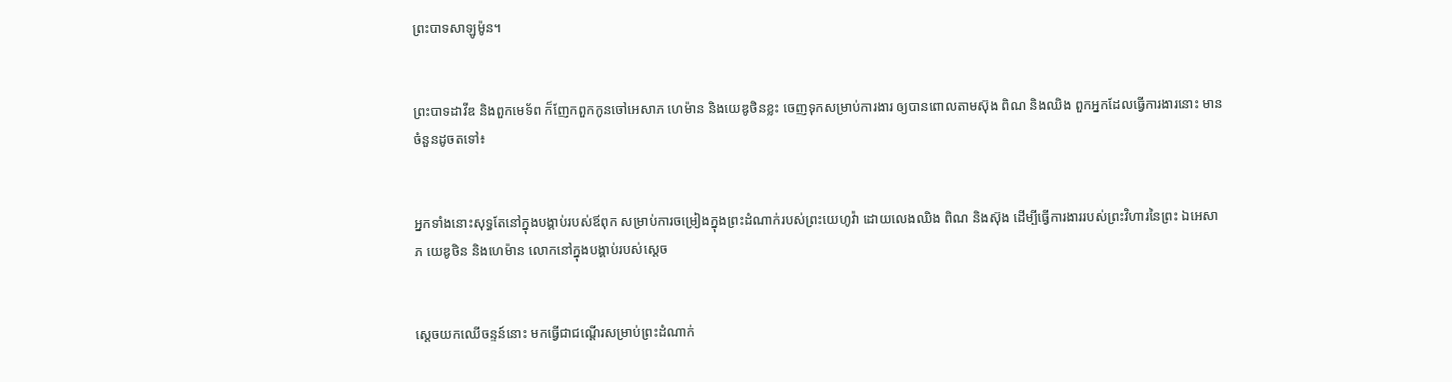ព្រះបាទសាឡូម៉ូន។


ព្រះបាទដាវីឌ និងពួកមេទ័ព ក៏ញែកពួកកូនចៅអេសាភ ហេម៉ាន និងយេឌូ‌ថិនខ្លះ ចេញទុកសម្រាប់ការ‌ងារ ឲ្យបានពោលតាមស៊ុង ពិណ និងឈិង ពួកអ្នកដែលធ្វើការ‌ងារនោះ មានចំនួនដូចតទៅ៖


អ្នកទាំងនោះសុទ្ធតែនៅក្នុងបង្គាប់របស់ឪពុក សម្រាប់ការចម្រៀងក្នុងព្រះ‌ដំណាក់របស់ព្រះ‌យេហូវ៉ា ដោយលេងឈិង ពិណ និងស៊ុង ដើម្បីធ្វើការ‌ងាររបស់ព្រះ‌វិហារនៃព្រះ ឯអេសាភ យេឌូ‌ថិន និងហេម៉ាន លោកនៅក្នុងបង្គាប់របស់ស្តេច


ស្ដេចយកឈើចន្ទន៍នោះ មកធ្វើជាជណ្ដើរសម្រាប់ព្រះ‌ដំណាក់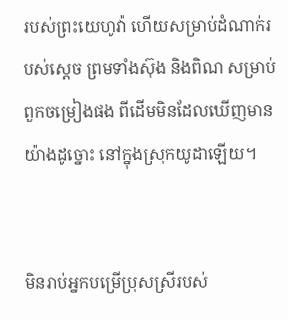របស់ព្រះ‌យេហូវ៉ា ហើយសម្រាប់ដំណាក់របស់ស្តេច ព្រមទាំងស៊ុង និងពិណ សម្រាប់ពួកចម្រៀងផង ពីដើមមិនដែលឃើញមានយ៉ាងដូច្នោះ នៅក្នុងស្រុកយូដាឡើយ។


មិនរាប់អ្នកបម្រើប្រុសស្រីរបស់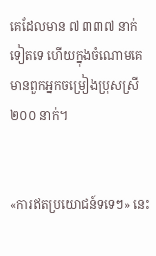គេដែលមាន ៧ ៣៣៧ នាក់ទៀតទេ ហើយក្នុងចំណោមគេមានពួកអ្នកចម្រៀងប្រុសស្រី ២០០ នាក់។


«ការឥតប្រយោជន៍ទទេៗ» នេះ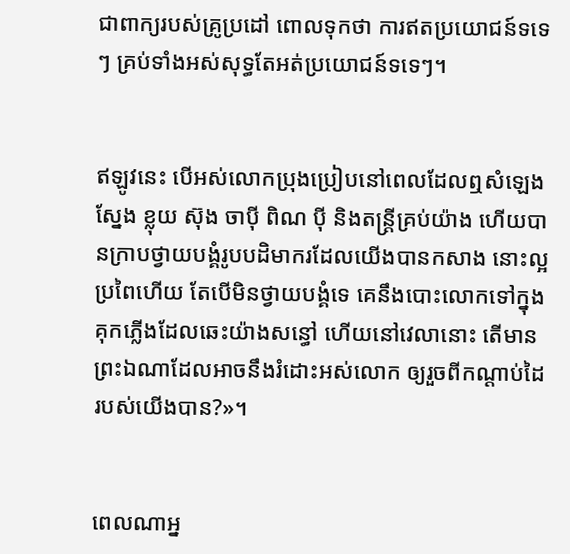ជាពាក្យរបស់គ្រូប្រដៅ ពោលទុកថា ការឥតប្រយោជន៍ទទេៗ គ្រប់ទាំងអស់សុទ្ធតែអត់ប្រយោជន៍ទទេៗ។


ឥឡូវនេះ បើអស់លោកប្រុង‌ប្រៀបនៅពេលដែលឮសំឡេងស្នែង ខ្លុយ ស៊ុង ចាប៉ី ពិណ ប៉ី និងតន្ត្រីគ្រប់យ៉ាង ហើយបានក្រាបថ្វាយ‌បង្គំរូបបដិ‌មាករដែលយើងបានកសាង នោះល្អប្រពៃហើយ តែបើមិនថ្វាយ‌បង្គំទេ គេនឹងបោះលោកទៅក្នុងគុកភ្លើងដែលឆេះយ៉ាងសន្ធៅ ហើយនៅវេលានោះ តើមានព្រះឯណាដែលអាចនឹងរំដោះអស់លោក ឲ្យរួចពីកណ្ដាប់ដៃរបស់យើងបាន?»។


ពេលណាអ្ន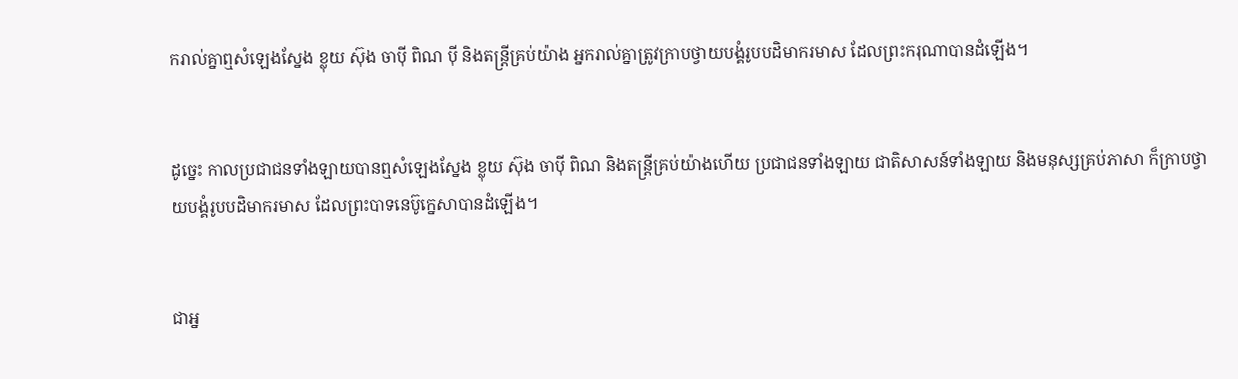ករាល់គ្នាឮសំឡេងស្នែង ខ្លុយ ស៊ុង ចាប៉ី ពិណ ប៉ី និងតន្ត្រីគ្រប់យ៉ាង អ្នករាល់គ្នាត្រូវក្រាបថ្វាយ‌បង្គំរូបបដិ‌មាករមាស ដែលព្រះ‌ករុណាបានដំឡើង។


ដូច្នេះ កាលប្រជា‌ជនទាំង‌ឡាយបានឮសំឡេងស្នែង ខ្លុយ ស៊ុង ចាប៉ី ពិណ និងតន្ត្រីគ្រប់យ៉ាងហើយ ប្រជា‌ជនទាំង‌ឡាយ ជាតិសាសន៍ទាំងឡាយ និងមនុស្សគ្រប់ភាសា ក៏ក្រាបថ្វាយ‌បង្គំរូបបដិ‌មាករមាស ដែលព្រះបាទនេប៊ូ‌ក្នេសាបានដំឡើង។


ជាអ្ន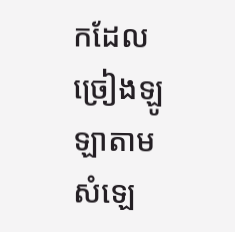កដែលច្រៀងឡូឡាតាមសំឡេ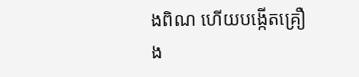ងពិណ ហើយបង្កើតគ្រឿង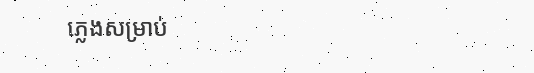ភ្លេងសម្រាប់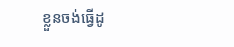ខ្លួនចង់ធ្វើដូ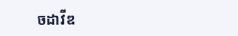ចដាវីឌ